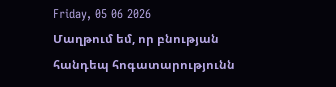Friday, 05 06 2026
Մաղթում եմ, որ բնության հանդեպ հոգատարությունն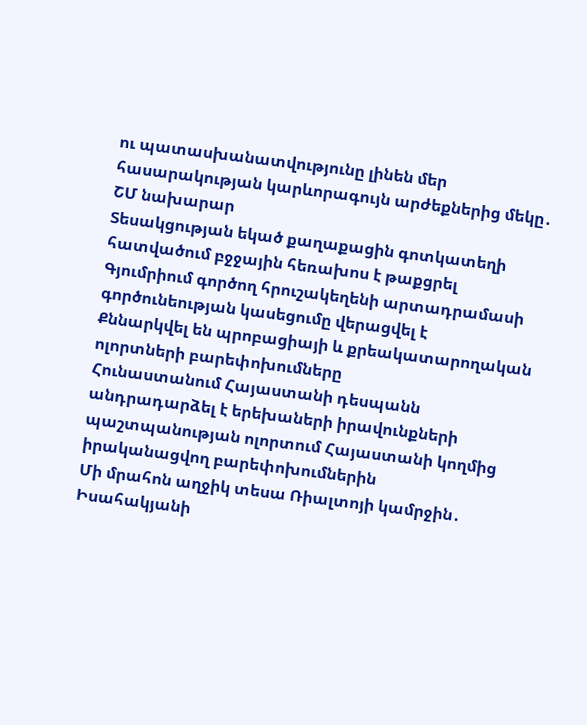ու պատասխանատվությունը լինեն մեր հասարակության կարևորագույն արժեքներից մեկը․ ՇՄ նախարար
Տեսակցության եկած քաղաքացին գոտկատեղի հատվածում բջջային հեռախոս է թաքցրել
Գյումրիում գործող հրուշակեղենի արտադրամասի գործունեության կասեցումը վերացվել է
Քննարկվել են պրոբացիայի և քրեակատարողական ոլորտների բարեփոխումները
Հունաստանում Հայաստանի դեսպանն անդրադարձել է երեխաների իրավունքների պաշտպանության ոլորտում Հայաստանի կողմից իրականացվող բարեփոխումներին
Մի մրահոն աղջիկ տեսա Ռիալտոյի կամրջին․ Իսահակյանի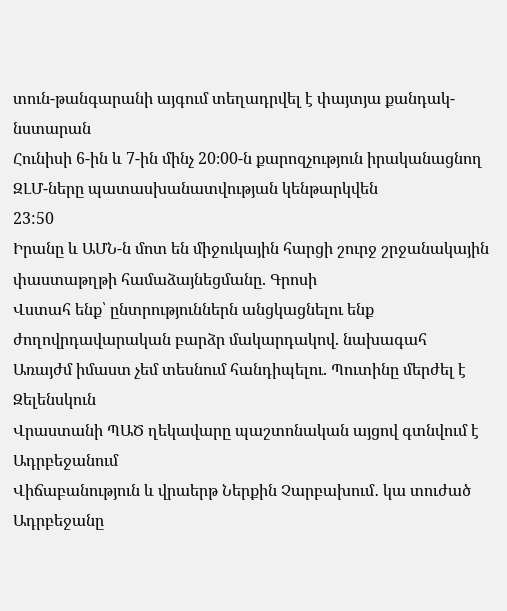տուն-թանգարանի այգում տեղադրվել է փայտյա քանդակ-նստարան
Հունիսի 6-ին և 7-ին մինչ 20։00-ն քարոզչություն իրականացնող ԶԼՄ-ները պատասխանատվության կենթարկվեն
23:50
Իրանը և ԱՄՆ-ն մոտ են միջուկային հարցի շուրջ շրջանակային փաստաթղթի համաձայնեցմանը. Գրոսի
Վստահ ենք՝ ընտրություններն անցկացնելու ենք ժողովրդավարական բարձր մակարդակով. նախագահ
Առայժմ իմաստ չեմ տեսնում հանդիպելու. Պուտինը մերժել է Զելենսկուն
Վրաստանի ՊԱԾ ղեկավարը պաշտոնական այցով գտնվում է Ադրբեջանում
Վիճաբանություն և վրաերթ Ներքին Չարբախում․ կա տուժած
Ադրբեջանը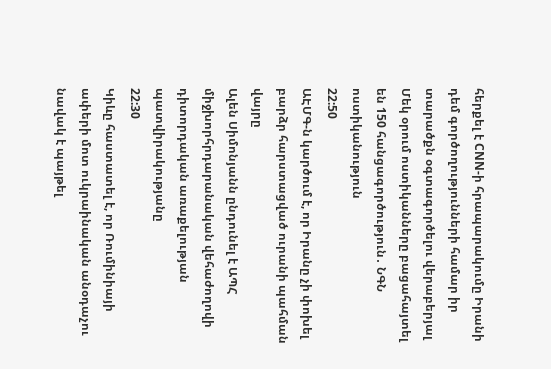հերքել է CNN-ի հրապարակումը Իրանի դեմ գործողությունների համար իր տարածքն օգտագործելու վերաբերյալ
Մեկ օրում ոստիկանները բացահայտել են 150 հանցագործություն․ ՆԳՆ ոստիկանություն
22:50
ԱԷՄԳ-ն կարծում է, որ Իրանը չի փոխել բարձր հարստացված ուրանի պահման վայրը
Ալեն Սիմոնյանն ընդունել է ԱՊՀ միջխորհրդարանական վեհաժողովի դիտորդական առաքելության պատվիրակությանը
22:30
Կիևը հաստատել է, որ Ռումինիայի ափերի մոտ ուկրաինական անօդաչու նավակ է պայթել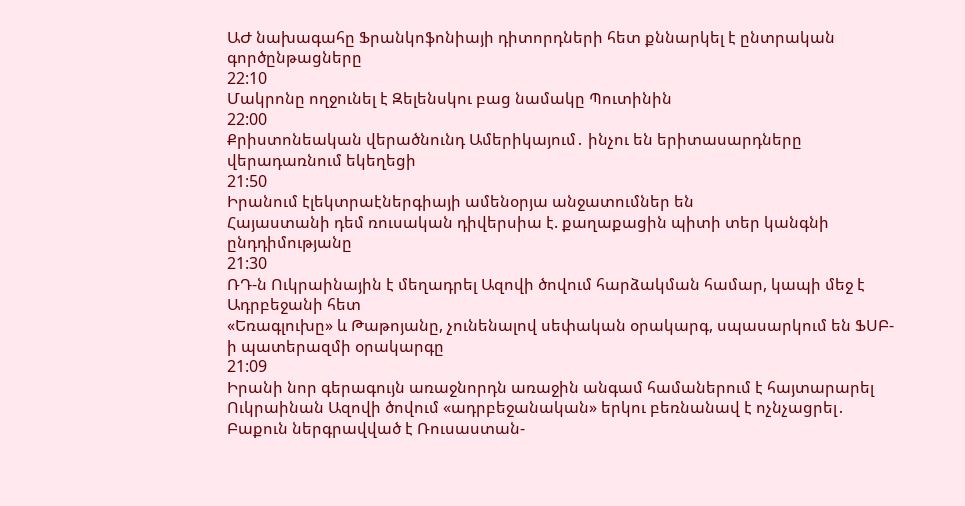ԱԺ նախագահը Ֆրանկոֆոնիայի դիտորդների հետ քննարկել է ընտրական գործընթացները
22:10
Մակրոնը ողջունել է Զելենսկու բաց նամակը Պուտինին
22:00
Քրիստոնեական վերածնունդ Ամերիկայում․ ինչու են երիտասարդները վերադառնում եկեղեցի
21:50
Իրանում էլեկտրաէներգիայի ամենօրյա անջատումներ են
Հայաստանի դեմ ռուսական դիվերսիա է. քաղաքացին պիտի տեր կանգնի ընդդիմությանը
21:30
ՌԴ-ն Ուկրաինային է մեղադրել Ազովի ծովում հարձակման համար, կապի մեջ է Ադրբեջանի հետ
«Եռագլուխը» և Թաթոյանը, չունենալով սեփական օրակարգ, սպասարկում են ՖՍԲ-ի պատերազմի օրակարգը
21:09
Իրանի նոր գերագույն առաջնորդն առաջին անգամ համաներում է հայտարարել
Ուկրաինան Ազովի ծովում «ադրբեջանական» երկու բեռնանավ է ոչնչացրել․ Բաքուն ներգրավված է Ռուսաստան-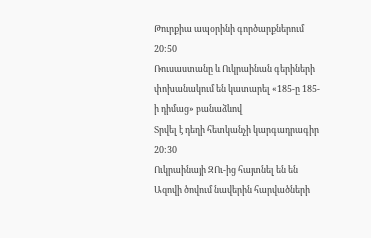Թուրքիա ապօրինի գործարքներում
20:50
Ռուսաստանը և Ուկրաինան գերիների փոխանակում են կատարել «185-ը 185-ի դիմաց» բանաձևով
Տրվել է դեղի հետկանչի կարգադրագիր
20:30
Ուկրաինայի ԶՈւ-ից հայտնել են են Ազովի ծովում նավերին հարվածների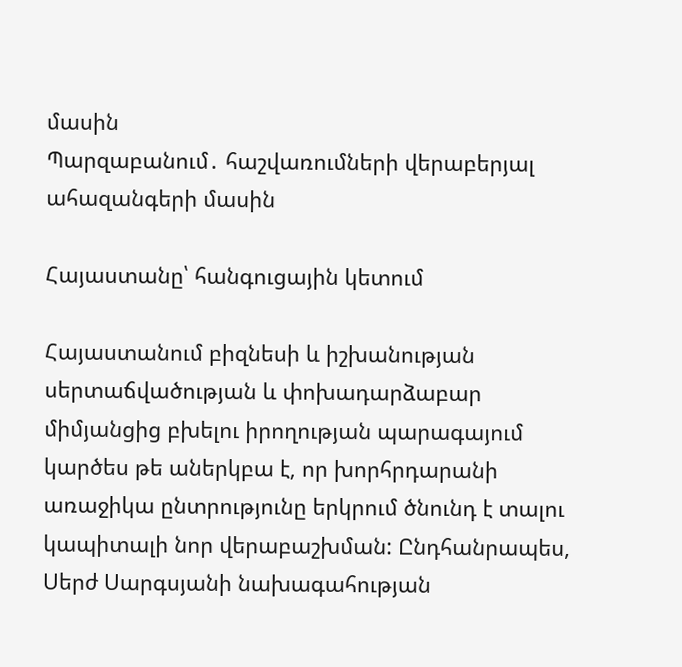մասին
Պարզաբանում․ հաշվառումների վերաբերյալ ահազանգերի մասին

Հայաստանը՝ հանգուցային կետում

Հայաստանում բիզնեսի և իշխանության սերտաճվածության և փոխադարձաբար միմյանցից բխելու իրողության պարագայում կարծես թե աներկբա է, որ խորհրդարանի առաջիկա ընտրությունը երկրում ծնունդ է տալու կապիտալի նոր վերաբաշխման: Ընդհանրապես, Սերժ Սարգսյանի նախագահության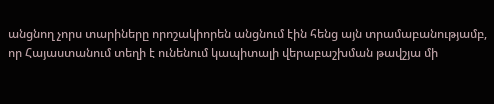անցնող չորս տարիները որոշակիորեն անցնում էին հենց այն տրամաբանությամբ, որ Հայաստանում տեղի է ունենում կապիտալի վերաբաշխման թավշյա մի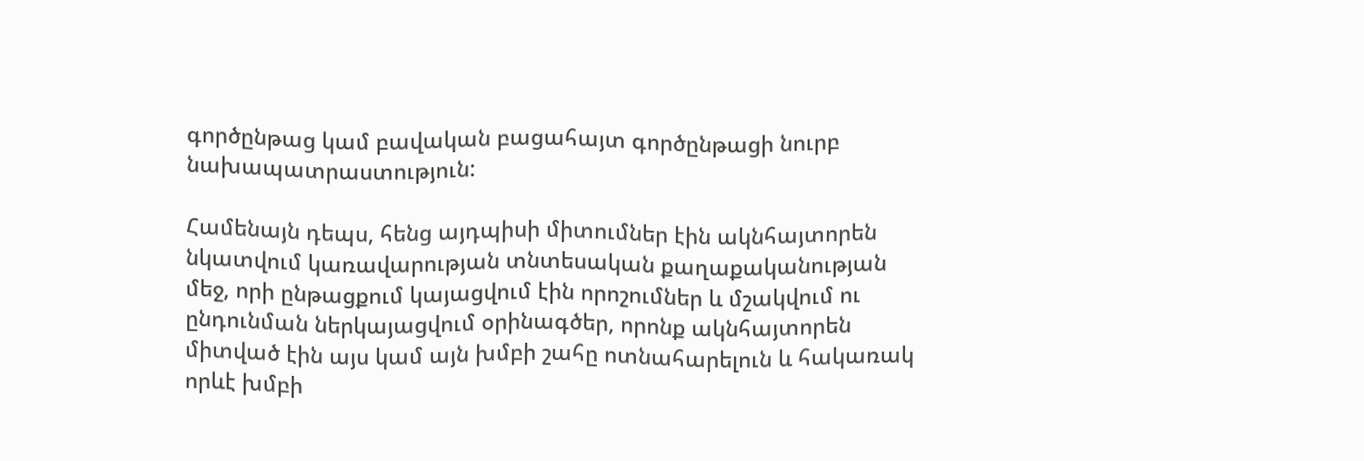գործընթաց կամ բավական բացահայտ գործընթացի նուրբ նախապատրաստություն:

Համենայն դեպս, հենց այդպիսի միտումներ էին ակնհայտորեն նկատվում կառավարության տնտեսական քաղաքականության մեջ, որի ընթացքում կայացվում էին որոշումներ և մշակվում ու ընդունման ներկայացվում օրինագծեր, որոնք ակնհայտորեն միտված էին այս կամ այն խմբի շահը ոտնահարելուն և հակառակ որևէ խմբի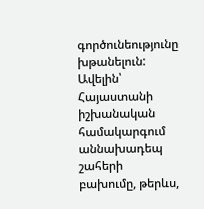գործունեությունը խթանելուն: Ավելին՝ Հայաստանի իշխանական համակարգում աննախադեպ շահերի բախումը, թերևս,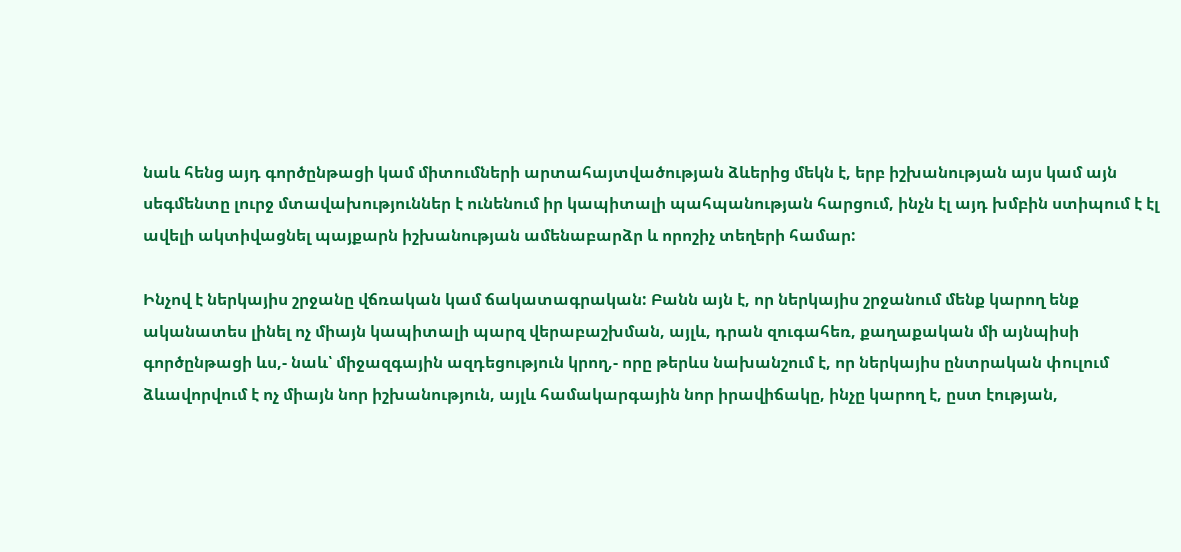նաև հենց այդ գործընթացի կամ միտումների արտահայտվածության ձևերից մեկն է, երբ իշխանության այս կամ այն սեգմենտը լուրջ մտավախություններ է ունենում իր կապիտալի պահպանության հարցում, ինչն էլ այդ խմբին ստիպում է էլ ավելի ակտիվացնել պայքարն իշխանության ամենաբարձր և որոշիչ տեղերի համար:

Ինչով է ներկայիս շրջանը վճռական կամ ճակատագրական: Բանն այն է, որ ներկայիս շրջանում մենք կարող ենք ականատես լինել ոչ միայն կապիտալի պարզ վերաբաշխման, այլև, դրան զուգահեռ, քաղաքական մի այնպիսի գործընթացի ևս,- նաև՝ միջազգային ազդեցություն կրող,- որը թերևս նախանշում է, որ ներկայիս ընտրական փուլում ձևավորվում է ոչ միայն նոր իշխանություն, այլև համակարգային նոր իրավիճակը, ինչը կարող է, ըստ էության,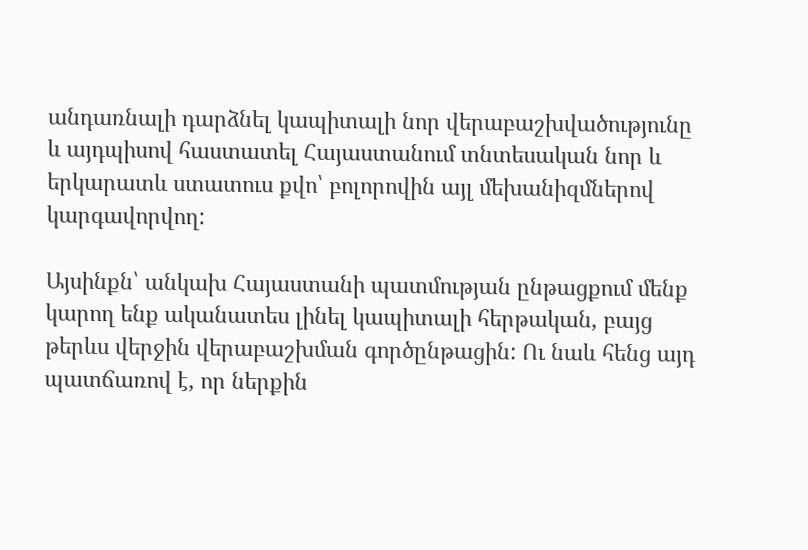անդառնալի դարձնել կապիտալի նոր վերաբաշխվածությունը և այդպիսով հաստատել Հայաստանում տնտեսական նոր և երկարատև ստատուս քվո՝ բոլորովին այլ մեխանիզմներով կարգավորվող:

Այսինքն՝ անկախ Հայաստանի պատմության ընթացքում մենք կարող ենք ականատես լինել կապիտալի հերթական, բայց թերևս վերջին վերաբաշխման գործընթացին: Ու նաև հենց այդ պատճառով է, որ ներքին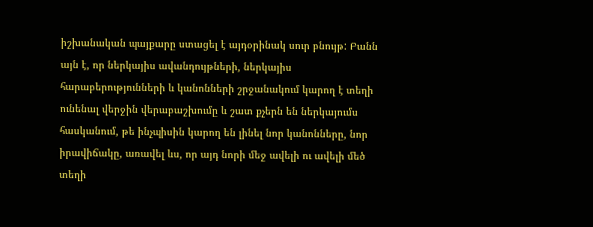իշխանական պայքարը ստացել է այդօրինակ սուր բնույթ: Բանն այն է, որ ներկայիս ավանդույթների, ներկայիս հարաբերությունների և կանոնների շրջանակում կարող է տեղի ունենալ վերջին վերաբաշխումը և շատ քչերն են ներկայումս հասկանում, թե ինչպիսին կարող են լինել նոր կանոնները, նոր իրավիճակը, առավել ևս, որ այդ նորի մեջ ավելի ու ավելի մեծ տեղի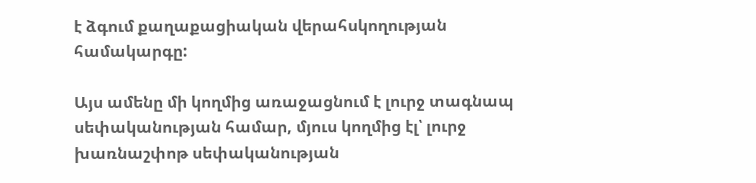է ձգում քաղաքացիական վերահսկողության համակարգը:

Այս ամենը մի կողմից առաջացնում է լուրջ տագնապ սեփականության համար, մյուս կողմից էլ՝ լուրջ խառնաշփոթ սեփականության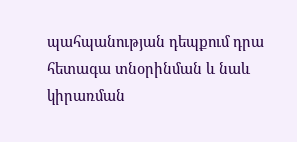պահպանության դեպքում դրա հետագա տնօրինման և նաև կիրառման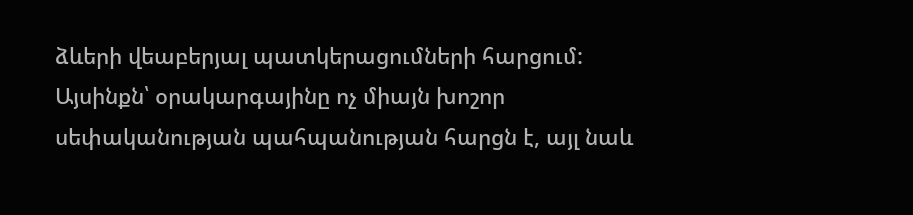ձևերի վեաբերյալ պատկերացումների հարցում: Այսինքն՝ օրակարգայինը ոչ միայն խոշոր սեփականության պահպանության հարցն է, այլ նաև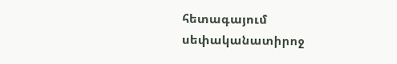հետագայում սեփականատիրոջ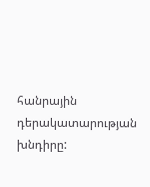հանրային դերակատարության խնդիրը: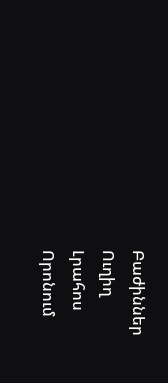Բաժիններ
Ուղիղ
Լրահոս
Որոնում